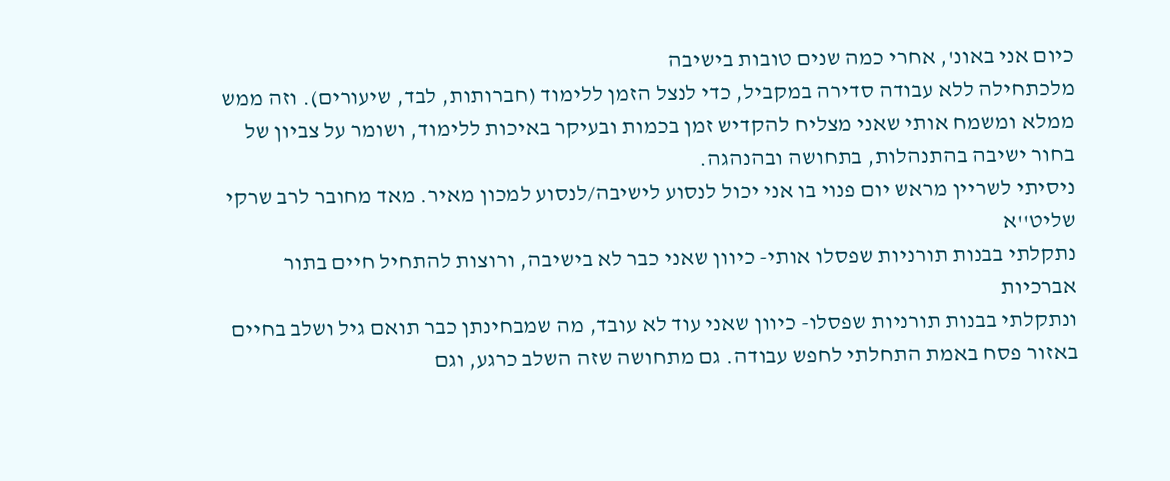כיום אני באונ', אחרי כמה שנים טובות בישיבה
מלכתחילה ללא עבודה סדירה במקביל, כדי לנצל הזמן ללימוד (חברותות, לבד, שיעורים). וזה ממש ממלא ומשמח אותי שאני מצליח להקדיש זמן בכמות ובעיקר באיכות ללימוד, ושומר על צביון של בחור ישיבה בהתנהלות, בתחושה ובהנהגה.
ניסיתי לשריין מראש יום פנוי בו אני יכול לנסוע לישיבה/לנסוע למכון מאיר. מאד מחובר לרב שרקי שליט''א
נתקלתי בבנות תורניות שפסלו אותי- כיוון שאני כבר לא בישיבה, ורוצות להתחיל חיים בתור אברכיות
ונתקלתי בבנות תורניות שפסלו- כיוון שאני עוד לא עובד, מה שמבחינתן כבר תואם גיל ושלב בחיים
באזור פסח באמת התחלתי לחפש עבודה. גם מתחושה שזה השלב כרגע, וגם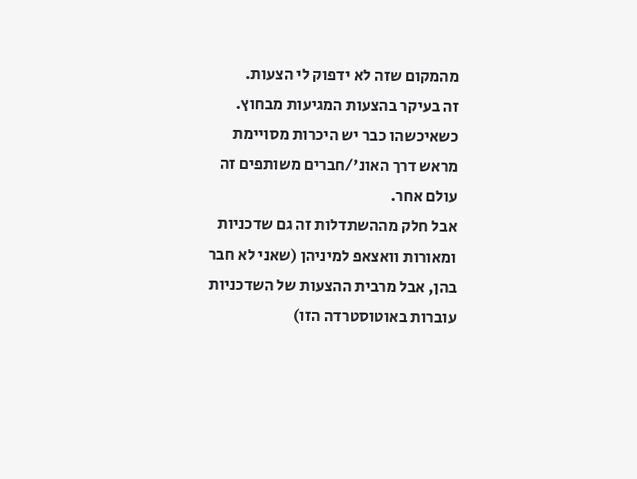מהמקום שזה לא ידפוק לי הצעות.
זה בעיקר בהצעות המגיעות מבחוץ. כשאיכשהו כבר יש היכרות מסויימת מראש דרך האונ'/חברים משותפים זה עולם אחר.
אבל חלק מההשתדלות זה גם שדכניות ומאורות וואצאפ למיניהן (שאני לא חבר בהן, אבל מרבית ההצעות של השדכניות עוברות באוטוסטרדה הזו)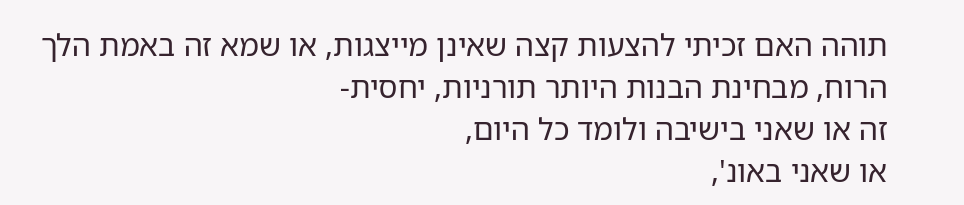תוהה האם זכיתי להצעות קצה שאינן מייצגות, או שמא זה באמת הלך הרוח, מבחינת הבנות היותר תורניות, יחסית-
זה או שאני בישיבה ולומד כל היום,
או שאני באונ',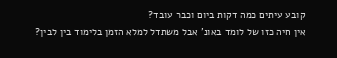קובע עיתים כמה דקות ביום וכבר עובד?
אין חיה כזו של לומד באונ' אבל משתדל למלא הזמן בלימוד בין לבין?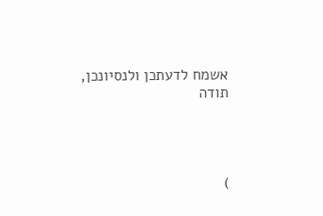אשמח לדעתכן ולנסיונכן,
תודה




)